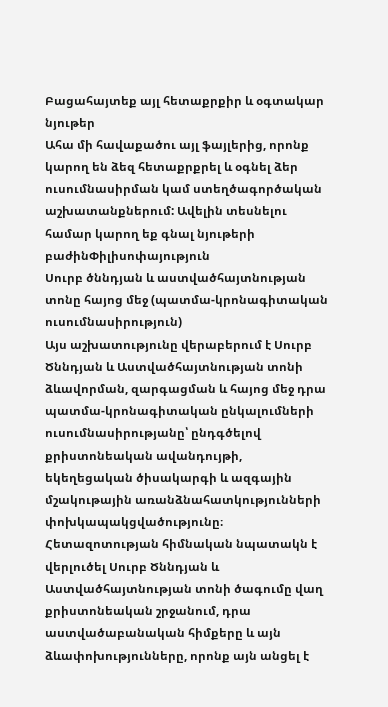Բացահայտեք այլ հետաքրքիր և օգտակար նյութեր
Ահա մի հավաքածու այլ ֆայլերից, որոնք կարող են ձեզ հետաքրքրել և օգնել ձեր ուսումնասիրման կամ ստեղծագործական աշխատանքներում: Ավելին տեսնելու համար կարող եք գնալ նյութերի բաժինՓիլիսոփայություն
Սուրբ ծննդյան և աստվածհայտնության տոնը հայոց մեջ (պատմա-կրոնագիտական ուսումնասիրություն)
Այս աշխատությունը վերաբերում է Սուրբ Ծննդյան և Աստվածհայտնության տոնի ձևավորման, զարգացման և հայոց մեջ դրա պատմա-կրոնագիտական ընկալումների ուսումնասիրությանը՝ ընդգծելով քրիստոնեական ավանդույթի, եկեղեցական ծիսակարգի և ազգային մշակութային առանձնահատկությունների փոխկապակցվածությունը։ Հետազոտության հիմնական նպատակն է վերլուծել Սուրբ Ծննդյան և Աստվածհայտնության տոնի ծագումը վաղ քրիստոնեական շրջանում, դրա աստվածաբանական հիմքերը և այն ձևափոխությունները, որոնք այն անցել է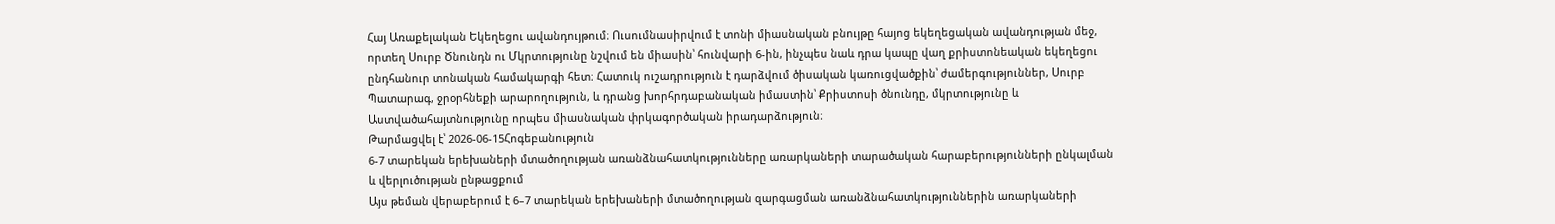Հայ Առաքելական Եկեղեցու ավանդույթում։ Ուսումնասիրվում է տոնի միասնական բնույթը հայոց եկեղեցական ավանդության մեջ, որտեղ Սուրբ Ծնունդն ու Մկրտությունը նշվում են միասին՝ հունվարի 6-ին, ինչպես նաև դրա կապը վաղ քրիստոնեական եկեղեցու ընդհանուր տոնական համակարգի հետ։ Հատուկ ուշադրություն է դարձվում ծիսական կառուցվածքին՝ ժամերգություններ, Սուրբ Պատարագ, ջրօրհնեքի արարողություն, և դրանց խորհրդաբանական իմաստին՝ Քրիստոսի ծնունդը, մկրտությունը և Աստվածահայտնությունը որպես միասնական փրկագործական իրադարձություն։
Թարմացվել է՝ 2026-06-15Հոգեբանություն
6-7 տարեկան երեխաների մտածողության առանձնահատկությունները առարկաների տարածական հարաբերությունների ընկալման և վերլուծության ընթացքում
Այս թեման վերաբերում է 6–7 տարեկան երեխաների մտածողության զարգացման առանձնահատկություններին առարկաների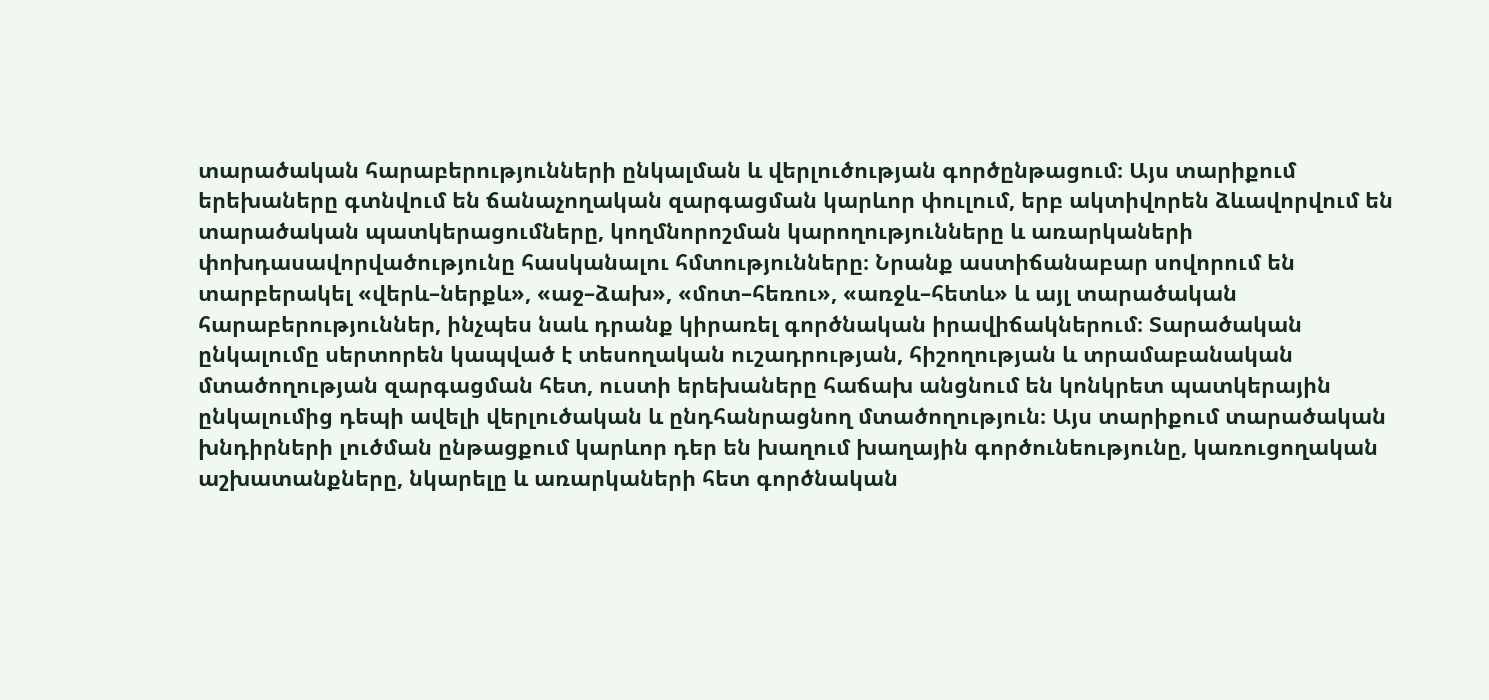տարածական հարաբերությունների ընկալման և վերլուծության գործընթացում։ Այս տարիքում երեխաները գտնվում են ճանաչողական զարգացման կարևոր փուլում, երբ ակտիվորեն ձևավորվում են տարածական պատկերացումները, կողմնորոշման կարողությունները և առարկաների փոխդասավորվածությունը հասկանալու հմտությունները։ Նրանք աստիճանաբար սովորում են տարբերակել «վերև–ներքև», «աջ–ձախ», «մոտ–հեռու», «առջև–հետև» և այլ տարածական հարաբերություններ, ինչպես նաև դրանք կիրառել գործնական իրավիճակներում։ Տարածական ընկալումը սերտորեն կապված է տեսողական ուշադրության, հիշողության և տրամաբանական մտածողության զարգացման հետ, ուստի երեխաները հաճախ անցնում են կոնկրետ պատկերային ընկալումից դեպի ավելի վերլուծական և ընդհանրացնող մտածողություն։ Այս տարիքում տարածական խնդիրների լուծման ընթացքում կարևոր դեր են խաղում խաղային գործունեությունը, կառուցողական աշխատանքները, նկարելը և առարկաների հետ գործնական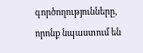գործողությունները, որոնք նպաստում են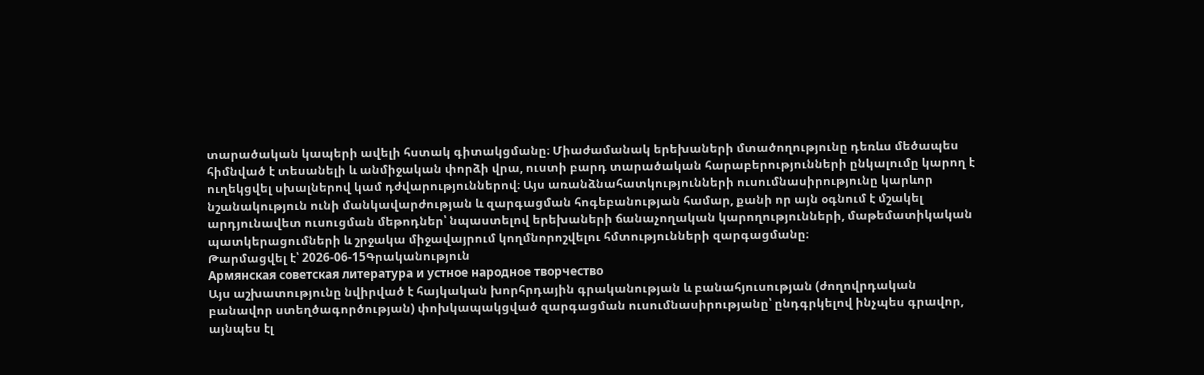տարածական կապերի ավելի հստակ գիտակցմանը։ Միաժամանակ երեխաների մտածողությունը դեռևս մեծապես հիմնված է տեսանելի և անմիջական փորձի վրա, ուստի բարդ տարածական հարաբերությունների ընկալումը կարող է ուղեկցվել սխալներով կամ դժվարություններով։ Այս առանձնահատկությունների ուսումնասիրությունը կարևոր նշանակություն ունի մանկավարժության և զարգացման հոգեբանության համար, քանի որ այն օգնում է մշակել արդյունավետ ուսուցման մեթոդներ՝ նպաստելով երեխաների ճանաչողական կարողությունների, մաթեմատիկական պատկերացումների և շրջակա միջավայրում կողմնորոշվելու հմտությունների զարգացմանը։
Թարմացվել է՝ 2026-06-15Գրականություն
Армянская советская литература и устное народное творчество
Այս աշխատությունը նվիրված է հայկական խորհրդային գրականության և բանահյուսության (ժողովրդական բանավոր ստեղծագործության) փոխկապակցված զարգացման ուսումնասիրությանը՝ ընդգրկելով ինչպես գրավոր, այնպես էլ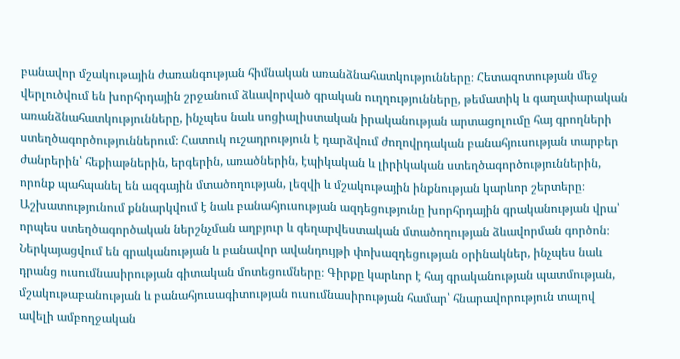բանավոր մշակութային ժառանգության հիմնական առանձնահատկությունները։ Հետազոտության մեջ վերլուծվում են խորհրդային շրջանում ձևավորված գրական ուղղությունները, թեմատիկ և գաղափարական առանձնահատկությունները, ինչպես նաև սոցիալիստական իրականության արտացոլումը հայ գրողների ստեղծագործություններում։ Հատուկ ուշադրություն է դարձվում ժողովրդական բանահյուսության տարբեր ժանրերին՝ հեքիաթներին, երգերին, առածներին, էպիկական և լիրիկական ստեղծագործություններին, որոնք պահպանել են ազգային մտածողության, լեզվի և մշակութային ինքնության կարևոր շերտերը։ Աշխատությունում քննարկվում է նաև բանահյուսության ազդեցությունը խորհրդային գրականության վրա՝ որպես ստեղծագործական ներշնչման աղբյուր և գեղարվեստական մտածողության ձևավորման գործոն։ Ներկայացվում են գրականության և բանավոր ավանդույթի փոխազդեցության օրինակներ, ինչպես նաև դրանց ուսումնասիրության գիտական մոտեցումները։ Գիրքը կարևոր է հայ գրականության պատմության, մշակութաբանության և բանահյուսագիտության ուսումնասիրության համար՝ հնարավորություն տալով ավելի ամբողջական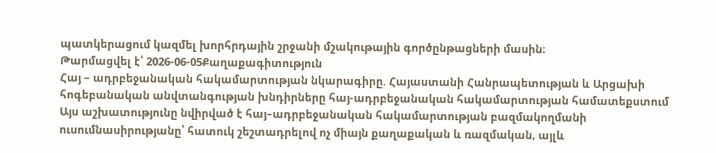պատկերացում կազմել խորհրդային շրջանի մշակութային գործընթացների մասին։
Թարմացվել է՝ 2026-06-05Քաղաքագիտություն
Հայ – ադրբեջանական հակամարտության նկարագիրը. Հայաստանի Հանրապետության և Արցախի հոգեբանական անվտանգության խնդիրները հայ-ադրբեջանական հակամարտության համատեքստում
Այս աշխատությունը նվիրված է հայ–ադրբեջանական հակամարտության բազմակողմանի ուսումնասիրությանը՝ հատուկ շեշտադրելով ոչ միայն քաղաքական և ռազմական, այլև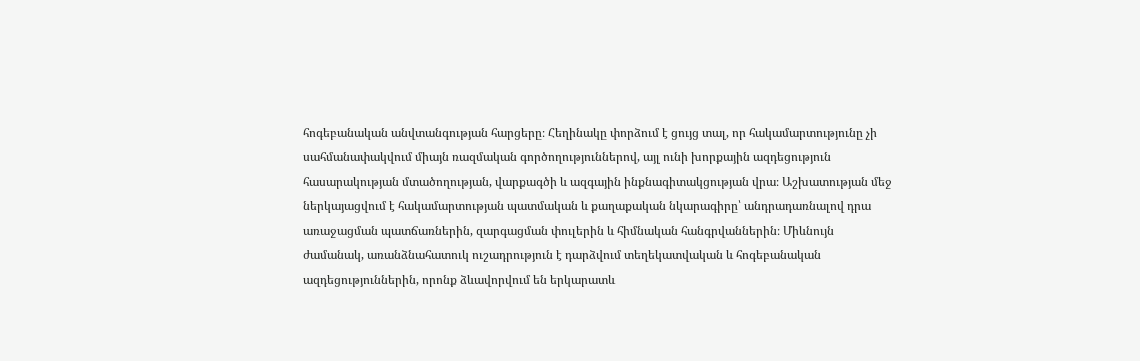հոգեբանական անվտանգության հարցերը։ Հեղինակը փորձում է ցույց տալ, որ հակամարտությունը չի սահմանափակվում միայն ռազմական գործողություններով, այլ ունի խորքային ազդեցություն հասարակության մտածողության, վարքագծի և ազգային ինքնագիտակցության վրա։ Աշխատության մեջ ներկայացվում է հակամարտության պատմական և քաղաքական նկարագիրը՝ անդրադառնալով դրա առաջացման պատճառներին, զարգացման փուլերին և հիմնական հանգրվաններին։ Միևնույն ժամանակ, առանձնահատուկ ուշադրություն է դարձվում տեղեկատվական և հոգեբանական ազդեցություններին, որոնք ձևավորվում են երկարատև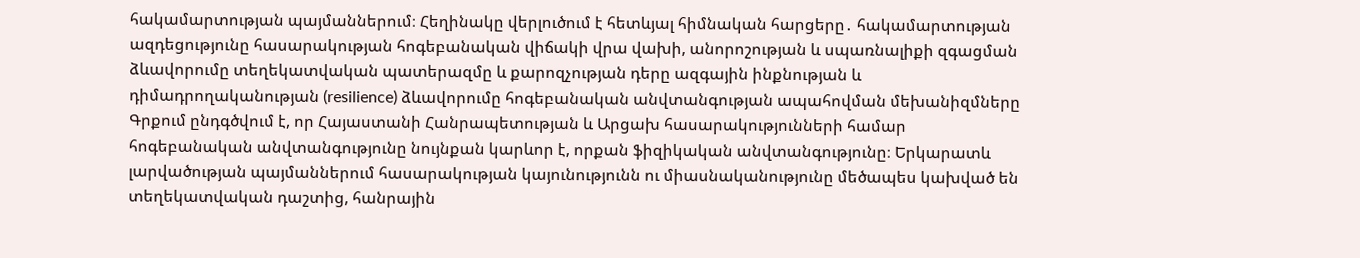հակամարտության պայմաններում։ Հեղինակը վերլուծում է հետևյալ հիմնական հարցերը․ հակամարտության ազդեցությունը հասարակության հոգեբանական վիճակի վրա վախի, անորոշության և սպառնալիքի զգացման ձևավորումը տեղեկատվական պատերազմը և քարոզչության դերը ազգային ինքնության և դիմադրողականության (resilience) ձևավորումը հոգեբանական անվտանգության ապահովման մեխանիզմները Գրքում ընդգծվում է, որ Հայաստանի Հանրապետության և Արցախ հասարակությունների համար հոգեբանական անվտանգությունը նույնքան կարևոր է, որքան ֆիզիկական անվտանգությունը։ Երկարատև լարվածության պայմաններում հասարակության կայունությունն ու միասնականությունը մեծապես կախված են տեղեկատվական դաշտից, հանրային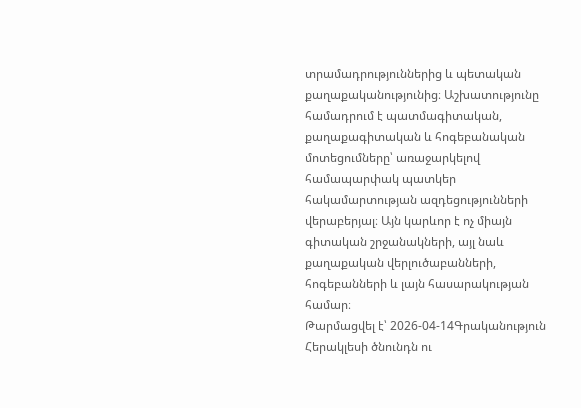տրամադրություններից և պետական քաղաքականությունից։ Աշխատությունը համադրում է պատմագիտական, քաղաքագիտական և հոգեբանական մոտեցումները՝ առաջարկելով համապարփակ պատկեր հակամարտության ազդեցությունների վերաբերյալ։ Այն կարևոր է ոչ միայն գիտական շրջանակների, այլ նաև քաղաքական վերլուծաբանների, հոգեբանների և լայն հասարակության համար։
Թարմացվել է՝ 2026-04-14Գրականություն
Հերակլեսի ծնունդն ու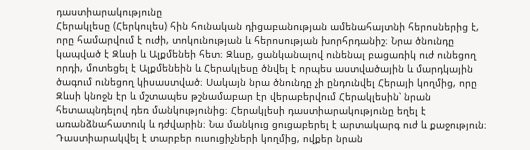դաստիարակությունը
Հերակլեսը (Հերկուլես) հին հունական դիցաբանության ամենահայտնի հերոսներից է, որը համարվում է ուժի, տոկունության և հերոսության խորհրդանիշ։ Նրա ծնունդը կապված է Զևսի և Ալքմենեի հետ։ Զևսը, ցանկանալով ունենալ բացառիկ ուժ ունեցող որդի, մոտեցել է Ալքմենեին և Հերակլեսը ծնվել է որպես աստվածային և մարդկային ծագում ունեցող կիսաստված։ Սակայն նրա ծնունդը չի ընդունվել Հերայի կողմից, որը Զևսի կնոջն էր և մշտապես թշնամաբար էր վերաբերվում Հերակլեսին՝ նրան հետապնդելով դեռ մանկությունից։ Հերակլեսի դաստիարակությունը եղել է առանձնահատուկ և դժվարին։ Նա մանկուց ցուցաբերել է արտակարգ ուժ և քաջություն։ Դաստիարակվել է տարբեր ուսուցիչների կողմից, ովքեր նրան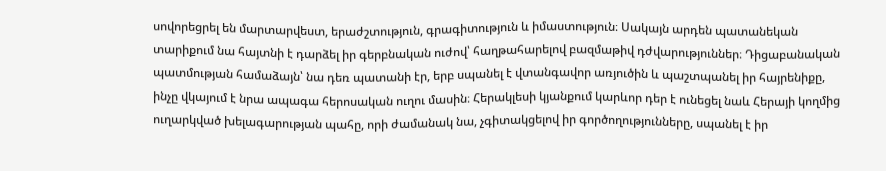սովորեցրել են մարտարվեստ, երաժշտություն, գրագիտություն և իմաստություն։ Սակայն արդեն պատանեկան տարիքում նա հայտնի է դարձել իր գերբնական ուժով՝ հաղթահարելով բազմաթիվ դժվարություններ։ Դիցաբանական պատմության համաձայն՝ նա դեռ պատանի էր, երբ սպանել է վտանգավոր առյուծին և պաշտպանել իր հայրենիքը, ինչը վկայում է նրա ապագա հերոսական ուղու մասին։ Հերակլեսի կյանքում կարևոր դեր է ունեցել նաև Հերայի կողմից ուղարկված խելագարության պահը, որի ժամանակ նա, չգիտակցելով իր գործողությունները, սպանել է իր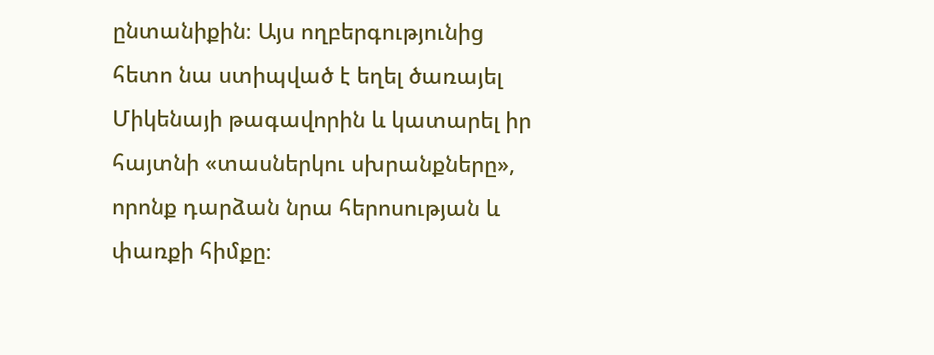ընտանիքին։ Այս ողբերգությունից հետո նա ստիպված է եղել ծառայել Միկենայի թագավորին և կատարել իր հայտնի «տասներկու սխրանքները», որոնք դարձան նրա հերոսության և փառքի հիմքը։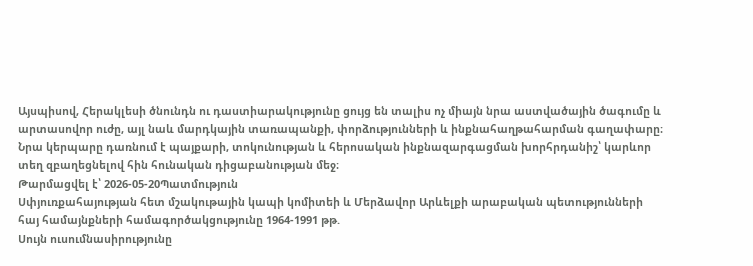Այսպիսով, Հերակլեսի ծնունդն ու դաստիարակությունը ցույց են տալիս ոչ միայն նրա աստվածային ծագումը և արտասովոր ուժը, այլ նաև մարդկային տառապանքի, փորձությունների և ինքնահաղթահարման գաղափարը։ Նրա կերպարը դառնում է պայքարի, տոկունության և հերոսական ինքնազարգացման խորհրդանիշ՝ կարևոր տեղ զբաղեցնելով հին հունական դիցաբանության մեջ։
Թարմացվել է՝ 2026-05-20Պատմություն
Սփյուռքահայության հետ մշակութային կապի կոմիտեի և Մերձավոր Արևելքի արաբական պետությունների հայ համայնքների համագործակցությունը 1964-1991 թթ.
Սույն ուսումնասիրությունը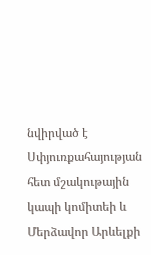նվիրված է Սփյուռքահայության հետ մշակութային կապի կոմիտեի և Մերձավոր Արևելքի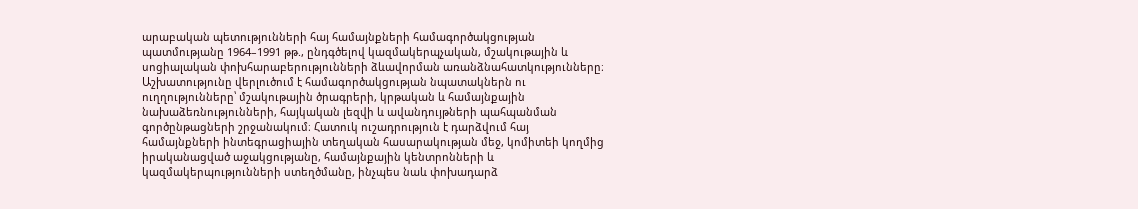արաբական պետությունների հայ համայնքների համագործակցության պատմությանը 1964–1991 թթ., ընդգծելով կազմակերպչական, մշակութային և սոցիալական փոխհարաբերությունների ձևավորման առանձնահատկությունները։ Աշխատությունը վերլուծում է համագործակցության նպատակներն ու ուղղությունները՝ մշակութային ծրագրերի, կրթական և համայնքային նախաձեռնությունների, հայկական լեզվի և ավանդույթների պահպանման գործընթացների շրջանակում։ Հատուկ ուշադրություն է դարձվում հայ համայնքների ինտեգրացիային տեղական հասարակության մեջ, կոմիտեի կողմից իրականացված աջակցությանը, համայնքային կենտրոնների և կազմակերպությունների ստեղծմանը, ինչպես նաև փոխադարձ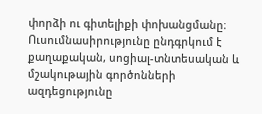փորձի ու գիտելիքի փոխանցմանը։ Ուսումնասիրությունը ընդգրկում է քաղաքական, սոցիալ-տնտեսական և մշակութային գործոնների ազդեցությունը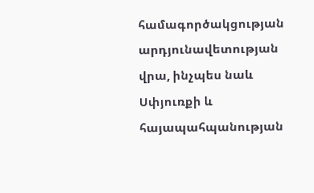համագործակցության արդյունավետության վրա, ինչպես նաև Սփյուռքի և հայապահպանության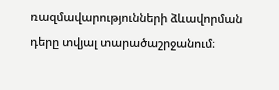ռազմավարությունների ձևավորման դերը տվյալ տարածաշրջանում։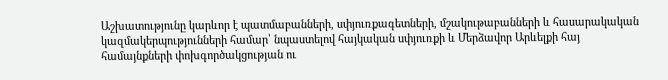Աշխատությունը կարևոր է պատմաբանների, սփյուռքագետների, մշակութաբանների և հասարակական կազմակերպությունների համար՝ նպաստելով հայկական սփյուռքի և Մերձավոր Արևելքի հայ համայնքների փոխգործակցության ու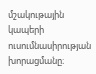մշակութային կապերի ուսումնասիրության խորացմանը։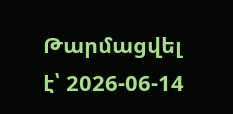Թարմացվել է՝ 2026-06-14